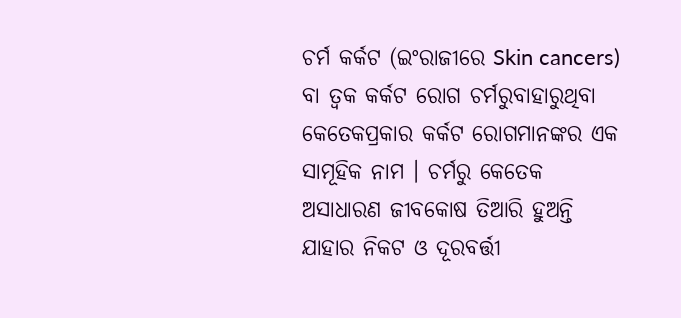ଚର୍ମ କର୍କଟ (ଇଂରାଜୀରେ Skin cancers) ବା ତ୍ୱକ କର୍କଟ ରୋଗ ଚର୍ମରୁବାହାରୁଥିବା କେତେକପ୍ରକାର କର୍କଟ ରୋଗମାନଙ୍କର ଏକ ସାମୂହିକ ନାମ । ଚର୍ମରୁ କେତେକ ଅସାଧାରଣ ଜୀବକୋଷ ତିଆରି ହୁଅନ୍ତି ଯାହାର ନିକଟ ଓ ଦୂରବର୍ତ୍ତୀ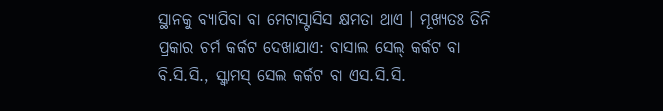ସ୍ଥାନକୁ ବ୍ୟାପିବା ବା ମେଟାସ୍ଟାସିସ କ୍ଷମତା ଥାଏ । ମୂଖ୍ୟତଃ ତିନି ପ୍ରକାର ଚର୍ମ କର୍କଟ ଦେଖାଯାଏ: ବାସାଲ ସେଲ୍ କର୍କଟ ବା ବି.ସି.ସି., ସ୍କ୍ୱାମସ୍ ସେଲ କର୍କଟ ବା ଏସ.ସି.ସି.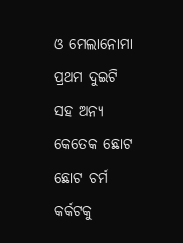ଓ ମେଲାନୋମା ପ୍ରଥମ ଦୁଇଟି ସହ ଅନ୍ୟ କେତେକ ଛୋଟ ଛୋଟ ଚର୍ମ କର୍କଟକୁ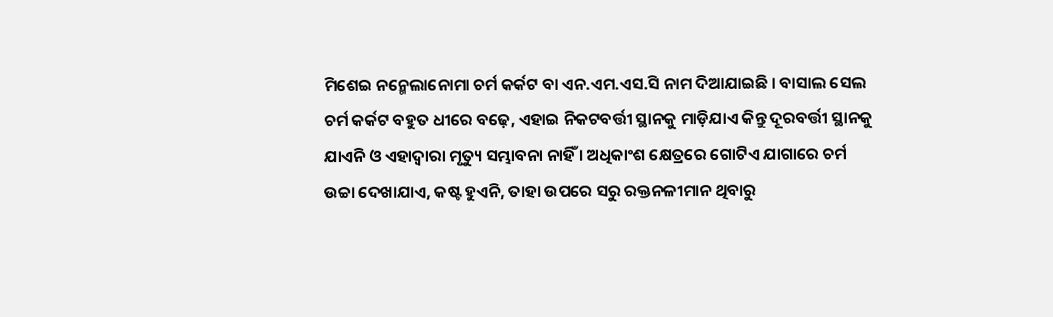ମିଶେଇ ନନ୍ମେଲାନୋମା ଚର୍ମ କର୍କଟ ବା ଏନ.ଏମ.ଏସ.ସି ନାମ ଦିଆଯାଇଛି । ବାସାଲ ସେଲ ଚର୍ମ କର୍କଟ ବହୁତ ଧୀରେ ବଢ଼େ, ଏହାଇ ନିକଟବର୍ତ୍ତୀ ସ୍ଥାନକୁ ମାଡ଼ିଯାଏ କିନ୍ତୁ ଦୂରବର୍ତ୍ତୀ ସ୍ଥାନକୁ ଯାଏନି ଓ ଏହାଦ୍ୱାରା ମୃତ୍ୟୁ ସମ୍ଭାବନା ନାହିଁ । ଅଧିକାଂଶ କ୍ଷେତ୍ରରେ ଗୋଟିଏ ଯାଗାରେ ଚର୍ମ ଉଚ୍ଚା ଦେଖାଯାଏ, କଷ୍ଟ ହୁଏନି, ତାହା ଉପରେ ସରୁ ରକ୍ତନଳୀମାନ ଥିବାରୁ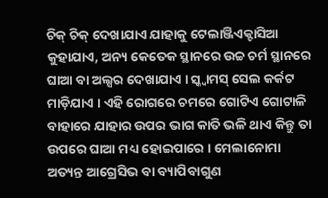ଚିକ୍ ଚିକ୍ ଦେଖାଯାଏ ଯାହାକୁ ଟେଲାଞ୍ଜିଏକ୍ଟାସିଆ କୁହାଯାଏ, ଅନ୍ୟ କେତେକ ସ୍ଥାନରେ ଉଚ୍ଚ ଚର୍ମ ସ୍ଥାନରେ ଘାଆ ବା ଅଲ୍ସର ଦେଖାଯାଏ । ସ୍କ୍ୱାମସ୍ ସେଲ କର୍କଟ ମାଡ଼ିଯାଏ । ଏହି ରୋଗରେ ଚମରେ ଗୋଟିଏ ଗୋଟାଳି ବାହାରେ ଯାହାର ଉପର ଭାଗ କାତି ଭଳି ଥାଏ କିନ୍ତୁ ତା ଉପରେ ଘାଆ ମଧ୍ୟ ହୋଇପାରେ । ମେଲାନୋମା ଅତ୍ୟନ୍ତ ଆଗ୍ରେସିଭ ବା ବ୍ୟାପିବାଗୁଣ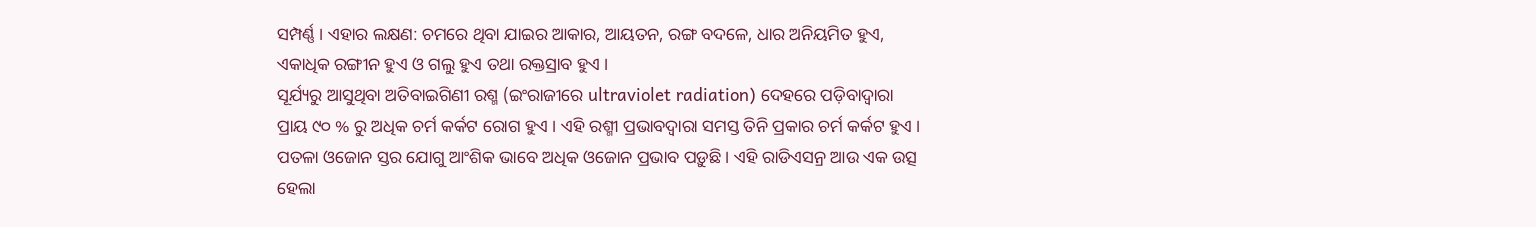ସମ୍ପର୍ଣ୍ଣ । ଏହାର ଲକ୍ଷଣ: ଚମରେ ଥିବା ଯାଇର ଆକାର, ଆୟତନ, ରଙ୍ଗ ବଦଳେ, ଧାର ଅନିୟମିତ ହୁଏ, ଏକାଧିକ ରଙ୍ଗୀନ ହୁଏ ଓ ଗଲୁ ହୁଏ ତଥା ରକ୍ତସ୍ରାବ ହୁଏ ।
ସୂର୍ଯ୍ୟରୁ ଆସୁଥିବା ଅତିବାଇଗିଣୀ ରଶ୍ମ (ଇଂରାଜୀରେ ultraviolet radiation) ଦେହରେ ପଡ଼ିବାଦ୍ୱାରା ପ୍ରାୟ ୯୦ % ରୁ ଅଧିକ ଚର୍ମ କର୍କଟ ରୋଗ ହୁଏ । ଏହି ରଶ୍ମୀ ପ୍ରଭାବଦ୍ୱାରା ସମସ୍ତ ତିନି ପ୍ରକାର ଚର୍ମ କର୍କଟ ହୁଏ । ପତଳା ଓଜୋନ ସ୍ତର ଯୋଗୁ ଆଂଶିକ ଭାବେ ଅଧିକ ଓଜୋନ ପ୍ରଭାବ ପଡ଼ୁଛି । ଏହି ରାଡିଏସନ୍ର ଆଉ ଏକ ଉତ୍ସ ହେଲା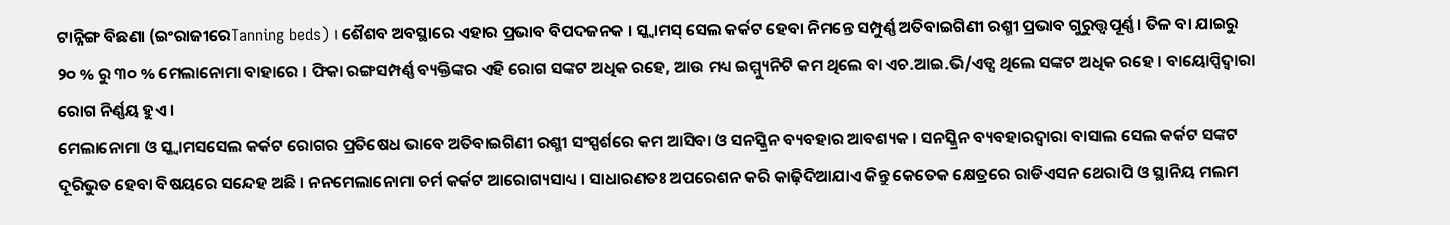ଟାନ୍ନିଙ୍ଗ ବିଛଣା (ଇଂରାଜୀରେTanning beds) । ଶୈଶବ ଅବସ୍ଥାରେ ଏହାର ପ୍ରଭାବ ବିପଦଜନକ । ସ୍କ୍ୱାମସ୍ ସେଲ କର୍କଟ ହେବା ନିମନ୍ତେ ସମ୍ପୁର୍ଣ୍ଣ ଅତିବାଇଗିଣୀ ରଶ୍ମୀ ପ୍ରଭାବ ଗୁରୁତ୍ତ୍ୱପୂର୍ଣ୍ଣ । ତିଳ ବା ଯାଇରୁ ୨୦ % ରୁ ୩୦ % ମେଲାନୋମା ବାହାରେ । ଫିକା ରଙ୍ଗସମ୍ପର୍ଣ୍ଣ ବ୍ୟକ୍ତିଙ୍କର ଏହି ରୋଗ ସଙ୍କଟ ଅଧିକ ରହେ, ଆଉ ମଧ୍ୟ ଇମ୍ମ୍ୟୁନିଟି କମ ଥିଲେ ବା ଏଚ.ଆଇ.ଭି/ଏଡ୍ସ ଥିଲେ ସଙ୍କଟ ଅଧିକ ରହେ । ବାୟୋପ୍ସିଦ୍ୱାରା ରୋଗ ନିର୍ଣ୍ଣୟ ହୁଏ ।
ମେଲାନୋମା ଓ ସ୍କ୍ୱାମସସେଲ କର୍କଟ ରୋଗର ପ୍ରତିଷେଧ ଭାବେ ଅତିବାଇଗିଣୀ ରଶ୍ମୀ ସଂସ୍ପର୍ଶରେ କମ ଆସିବା ଓ ସନସ୍କ୍ରିନ ବ୍ୟବହାର ଆବଶ୍ୟକ । ସନସ୍କ୍ରିନ ବ୍ୟବହାରଦ୍ୱାରା ବାସାଲ ସେଲ କର୍କଟ ସଙ୍କଟ ଦୂରିଭୁତ ହେବା ବିଷୟରେ ସନ୍ଦେହ ଅଛି । ନନମେଲାନୋମା ଚର୍ମ କର୍କଟ ଆରୋଗ୍ୟସାଧ୍ୟ । ସାଧାରଣତଃ ଅପରେଶନ କରି କାଢ଼ିଦିଆଯାଏ କିନ୍ତୁ କେତେକ କ୍ଷେତ୍ରରେ ରାଡିଏସନ ଥେରାପି ଓ ସ୍ଥାନିୟ ମଲମ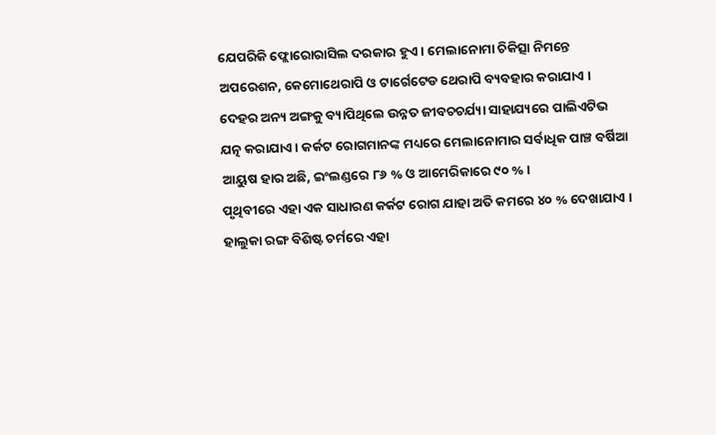ଯେପରିକି ଫ୍ଲୋରୋରାସିଲ ଦରକାର ହୁଏ । ମେଲାନୋମା ଚିକିତ୍ସା ନିମନ୍ତେ ଅପରେଶନ, କେମୋଥେରାପି ଓ ଟାର୍ଗେଟେଡ ଥେରାପି ବ୍ୟବହାର କରାଯାଏ । ଦେହର ଅନ୍ୟ ଅଙ୍ଗକୁ ବ୍ୟାପିଥିଲେ ଉନ୍ନତ ଜୀବଚଚର୍ଯ୍ୟା ସାହାଯ୍ୟରେ ପାଲିଏଟିଭ ଯତ୍ନ କରାଯାଏ । କର୍କଟ ରୋଗମାନଙ୍କ ମଧ୍ୟରେ ମେଲାନୋମାର ସର୍ବାଧିକ ପାଞ୍ଚ ବର୍ଷିଆ ଆୟୁଷ ହାର ଅଛି, ଇଂଲଣ୍ଡରେ ୮୬ % ଓ ଆମେରିକାରେ ୯୦ % ।
ପୃଥିବୀରେ ଏହା ଏକ ସାଧାରଣ କର୍କଟ ରୋଗ ଯାହା ଅତି କମରେ ୪୦ % ଦେଖାଯାଏ । ହାଲୁକା ରଙ୍ଗ ବିଶିଷ୍ଟ ଚର୍ମରେ ଏହା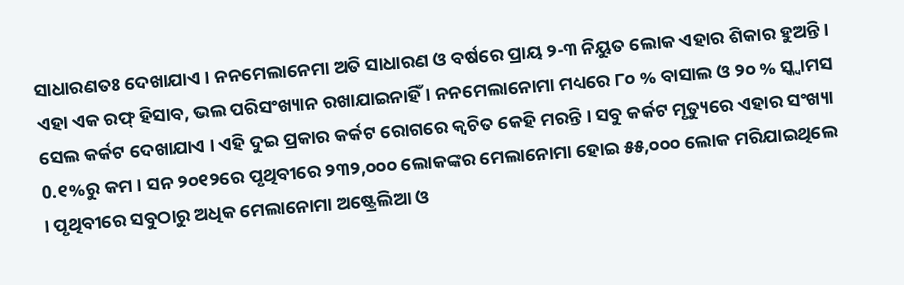ସାଧାରଣତଃ ଦେଖାଯାଏ । ନନମେଲାନେମା ଅତି ସାଧାରଣ ଓ ବର୍ଷରେ ପ୍ରାୟ ୨-୩ ନିୟୁତ ଲୋକ ଏହାର ଶିକାର ହୁଅନ୍ତି । ଏହା ଏକ ରଫ୍ ହିସାବ, ଭଲ ପରିସଂଖ୍ୟାନ ରଖାଯାଇନାହିଁ । ନନମେଲାନୋମା ମଧ୍ୟରେ ୮୦ % ବାସାଲ ଓ ୨୦ % ସ୍କ୍ୱାମସ ସେଲ କର୍କଟ ଦେଖାଯାଏ । ଏହି ଦୁଇ ପ୍ରକାର କର୍କଟ ରୋଗରେ କ୍ୱଚିତ କେହି ମରନ୍ତି । ସବୁ କର୍କଟ ମୃତ୍ୟୁରେ ଏହାର ସଂଖ୍ୟା 0.୧%ରୁ କମ । ସନ ୨୦୧୨ରେ ପୃଥିବୀରେ ୨୩୨,୦୦୦ ଲୋକଙ୍କର ମେଲାନୋମା ହୋଇ ୫୫,୦୦୦ ଲୋକ ମରିଯାଇଥିଲେ । ପୃଥିବୀରେ ସବୁଠାରୁ ଅଧିକ ମେଲାନୋମା ଅଷ୍ଟ୍ରେଲିଆ ଓ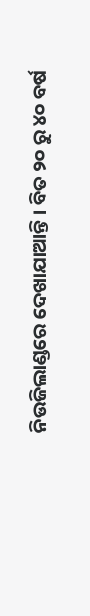ନିଉଜିଲାଣ୍ଡରେ ଦେଖାଯାଆନ୍ତି । ବିତ ୨୦ ରୁ ୪୦ ବର୍ଷ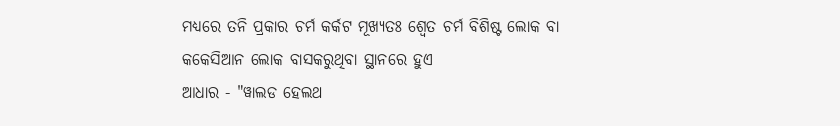ମଧ୍ୟରେ ତନି ପ୍ରକାର ଚର୍ମ କର୍କଟ ମୂଖ୍ୟତଃ ଶ୍ୱେତ ଚର୍ମ ବିଶିଷ୍ଟ ଲୋକ ବା କକେସିଆନ ଲୋକ ବାସକରୁଥିବା ସ୍ଥାନରେ ହୁଏ
ଆଧାର - "ୱାଲଡ ହେଲଥ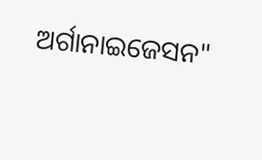ଅର୍ଗାନାଇଜେସନ"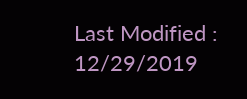Last Modified : 12/29/2019